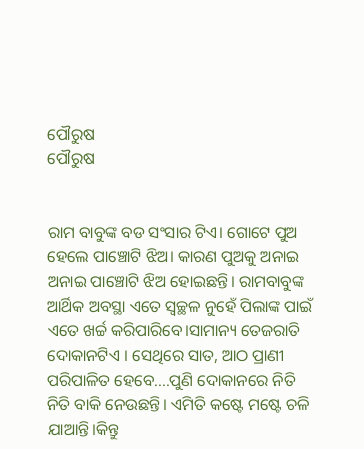ପୌରୁଷ
ପୌରୁଷ


ରାମ ବାବୁଙ୍କ ବଡ ସଂସାର ଟିଏ। ଗୋଟେ ପୁଅ ହେଲେ ପାଞ୍ଚୋଟି ଝିଅ। କାରଣ ପୁଅକୁ ଅନାଇ ଅନାଇ ପାଞ୍ଚୋଟି ଝିଅ ହୋଇଛନ୍ତି। ରାମବାବୁଙ୍କ ଆର୍ଥିକ ଅବସ୍ଥା ଏତେ ସ୍ୱଚ୍ଛଳ ନୁହେଁ ପିଲାଙ୍କ ପାଇଁ ଏତେ ଖର୍ଚ୍ଚ କରିପାରିବେ।ସାମାନ୍ୟ ତେଜରାତି ଦୋକାନଟିଏ । ସେଥିରେ ସାତ, ଆଠ ପ୍ରାଣୀ ପରିପାଳିତ ହେବେ....ପୁଣି ଦୋକାନରେ ନିତି ନିତି ବାକି ନେଉଛନ୍ତି। ଏମିତି କଷ୍ଟେ ମଷ୍ଟେ ଚଳି ଯାଆନ୍ତି।କିନ୍ତୁ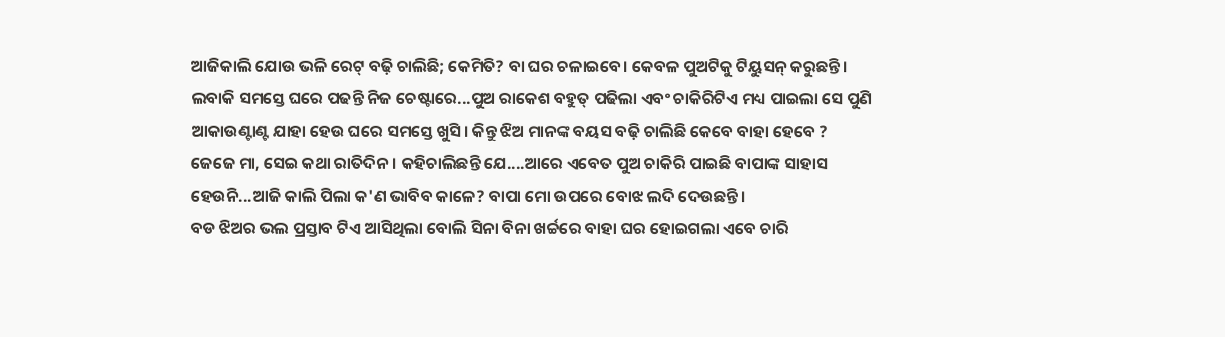ଆଜିକାଲି ଯୋଉ ଭଳି ରେଟ୍ ବଢ଼ି ଚାଲିଛି; କେମିତି? ବା ଘର ଚଳାଇବେ। କେବଳ ପୁଅଟିକୁ ଟିୟୁସନ୍ କରୁଛନ୍ତି। ଲବାକି ସମସ୍ତେ ଘରେ ପଢନ୍ତି ନିଜ ଚେଷ୍ଟାରେ...ପୁଅ ରାକେଶ ବହୁତ୍ ପଢିଲା ଏବଂ ଚାକିରିଟିଏ ମଧ୍ୟ ପାଇଲା ସେ ପୁଣି ଆକାଉଣ୍ଟାଣ୍ଟ ଯାହା ହେଉ ଘରେ ସମସ୍ତେ ଖୁସି। କିନ୍ତୁ ଝିଅ ମାନଙ୍କ ବୟସ ବଢ଼ି ଚାଲିଛି କେବେ ବାହା ହେବେ ? ଜେଜେ ମା, ସେଇ କଥା ରାତିଦିନ। କହିଚାଲିଛନ୍ତି ଯେ....ଆରେ ଏବେତ ପୁଅ ଚାକିରି ପାଇଛି ବାପାଙ୍କ ସାହାସ ହେଉନି...ଆଜି କାଲି ପିଲା କ'ଣ ଭାବିବ କାଳେ? ବାପା ମୋ ଉପରେ ବୋଝ ଲଦି ଦେଉଛନ୍ତି।
ବଡ ଝିଅର ଭଲ ପ୍ରସ୍ତାବ ଟିଏ ଆସିଥିଲା ବୋଲି ସିନା ବିନା ଖର୍ଚ୍ଚରେ ବାହା ଘର ହୋଇଗଲା ଏବେ ଚାରି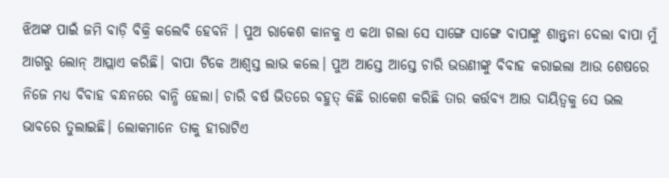ଝିଅଙ୍କ ପାଇଁ ଜମି ବାଡ଼ି ବିକ୍ରି କଲେବି ହେବନି । ପୁଅ ରାକେଶ କାନକୁ ଏ କଥା ଗଲା ସେ ସାଙ୍ଗେ ସାଙ୍ଗେ ବାପାଙ୍କୁ ଶାନ୍ତ୍ବନା ଦେଲା ବାପା ମୁଁ ଆଗରୁ ଲୋନ୍ ଆପ୍ଲାଏ କରିଛି। ବାପା ଟିକେ ଆଶ୍ବସ୍ତ ଲାଭ କଲେ। ପୁଅ ଆସ୍ତେ ଆସ୍ତେ ଚାରି ଭଉଣୀଙ୍କୁ ବିବାହ କରାଇଲା ଆଉ ଶେଷରେ ନିଜେ ମଧ୍ୟ ବିବାହ ବନ୍ଧନରେ ବାନ୍ଧି ହେଲା। ଚାରି ବର୍ଷ ଭିତରେ ବହୁତ୍ କିଛି ରାକେଶ କରିଛି ତାର କର୍ତ୍ତବ୍ୟ ଆଉ ଦାୟିତ୍ୱକୁ ସେ ଭଲ ଭାବରେ ତୁଲାଇଛି। ଲୋକମାନେ ତାକୁ ହୀରାଟିଏ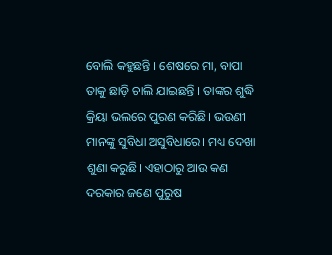ବୋଲି କହୁଛନ୍ତି । ଶେଷରେ ମା, ବାପା ତାକୁ ଛାଡ଼ି ଚାଲି ଯାଇଛନ୍ତି । ତାଙ୍କର ଶୁଦ୍ଧି କ୍ରିୟା ଭଲରେ ପୁରଣ କରିଛି। ଭଉଣୀ ମାନଙ୍କୁ ସୁବିଧା ଅସୁବିଧାରେ। ମଧ୍ୟ ଦେଖା ଶୁଣା କରୁଛି। ଏହାଠାରୁ ଆଉ କଣ ଦରକାର ଜଣେ ପୁରୁଷ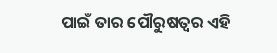ପାଇଁ ତାର ପୌରୁଷତ୍ବର ଏହି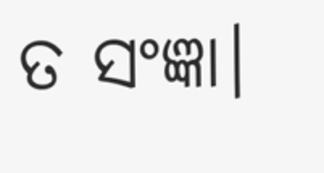ତ ସଂଜ୍ଞା।